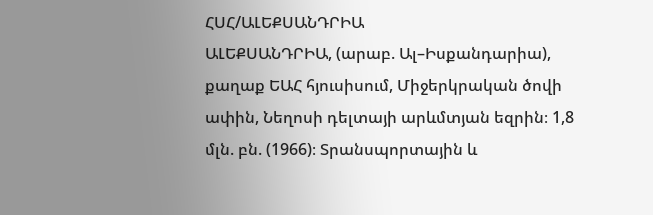ՀՍՀ/ԱԼԵՔՍԱՆԴՐԻԱ
ԱԼԵՔՍԱՆԴՐԻԱ, (արաբ. Ալ–Իսքանդարիա), քաղաք ԵԱՀ հյուսիսում, Միջերկրական ծովի ափին, Նեղոսի դելտայի արևմտյան եզրին։ 1,8 մլն. բն. (1966)։ Տրանսպորտային և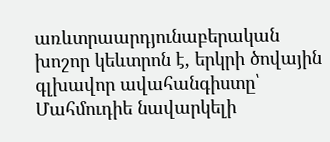առևտրաարդյունաբերական խոշոր կեևտրոն է, երկրի ծովային գլխավոր ավահանգիստը՝ Մահմուդիե նավարկելի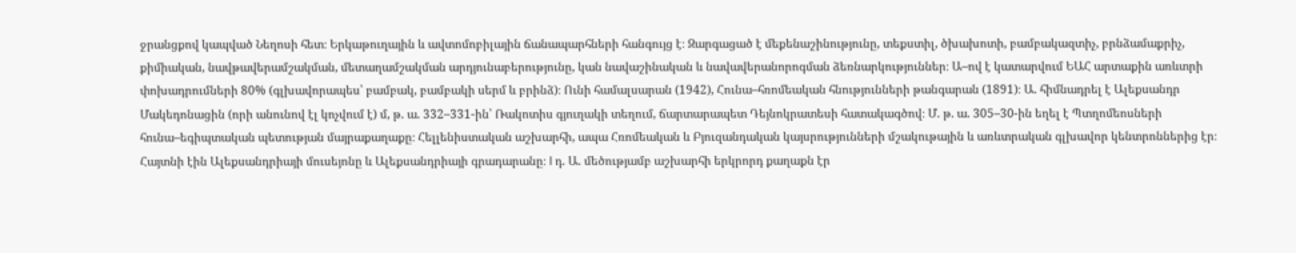ջրանցքով կապված Նեղոսի հետ։ Երկաթուղային և ավտոմոբիլային ճանապարհների հանգույց է։ Զարգացած է մեքենաշինությունը, տեքստիլ, ծխախոտի, բամբակազտիչ, բրնձամաքրիչ, քիմիական, նավթավերամշակման, մետաղամշակման արդյունաբերությունը, կան նավաշինական և նավավերանորոգման ձեռնարկություններ։ Ա–ով է կատարվում ԵԱՀ արտաքին առևտրի փոխադրումների 80% (գլխավորապես՝ բամբակ, բամբակի սերմ և բրինձ)։ Ունի համալսարան (1942), Հունա–հռոմեական հնությունների թանգարան (1891)։ Ա. հիմնադրել է Ալեքսանդր Մակեդոնացին (որի անունով էլ կոչվում է) մ, թ. ա. 332–331-ին՝ Ռակոտիս գյուղակի տեղում, ճարտարապետ Դեյնոկրատեսի հատակագծով։ Մ. թ. ա. 305–30-ին եղել է Պտղոմեոսների հունա–եգիպտական պետության մայրաքաղաքը։ Հելլենիստական աշխարհի, ապա Հռոմեական և Բյուզանդական կայսրությունների մշակութային և առևտրական գլխավոր կենտրոններից էր։ Հայտնի էին Ալեքսանդրիայի մուսեյոնը և Ալեքսանդրիայի գրադարանը։ I դ. Ա. մեծությամբ աշխարհի երկրորդ քաղաքն էր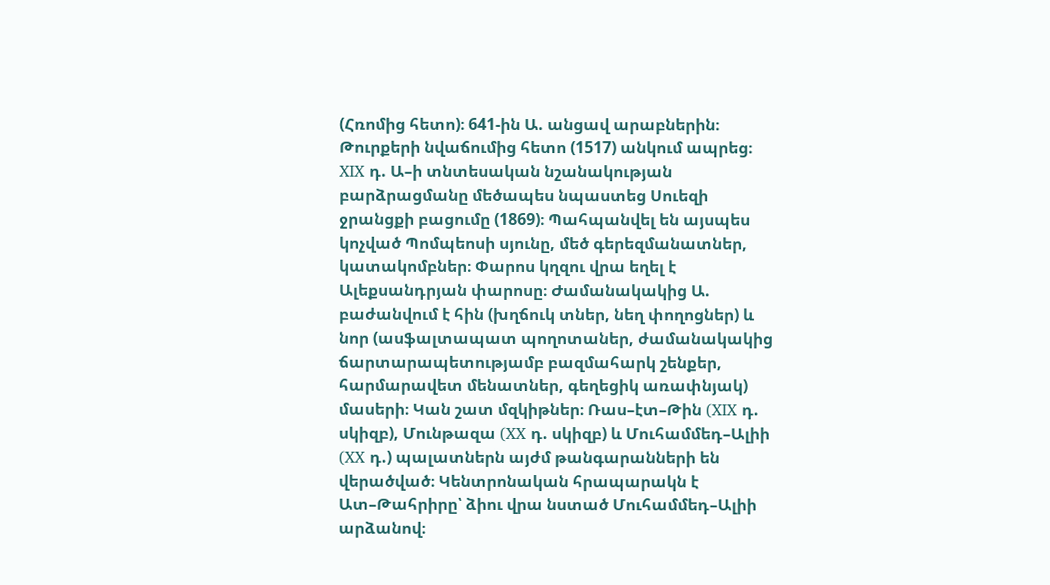(Հռոմից հետո)։ 641-ին Ա. անցավ արաբներին։ Թուրքերի նվաճումից հետո (1517) անկում ապրեց։ XIX դ. Ա–ի տնտեսական նշանակության բարձրացմանը մեծապես նպաստեց Սուեզի ջրանցքի բացումը (1869)։ Պահպանվել են այսպես կոչված Պոմպեոսի սյունը, մեծ գերեզմանատներ, կատակոմբներ։ Փարոս կղզու վրա եղել է Ալեքսանդրյան փարոսը։ Ժամանակակից Ա. բաժանվում է հին (խղճուկ տներ, նեղ փողոցներ) և նոր (ասֆալտապատ պողոտաներ, ժամանակակից ճարտարապետությամբ բազմահարկ շենքեր, հարմարավետ մենատներ, գեղեցիկ առափնյակ) մասերի։ Կան շատ մզկիթներ։ Ռաս–էտ–Թին (XIX դ. սկիզբ), Մունթազա (XX դ. սկիզբ) և Մուհամմեդ–Ալիի (XX դ.) պալատներն այժմ թանգարանների են վերածված։ Կենտրոնական հրապարակն է Ատ–Թահրիրը՝ ձիու վրա նստած Մուհամմեդ–Ալիի արձանով։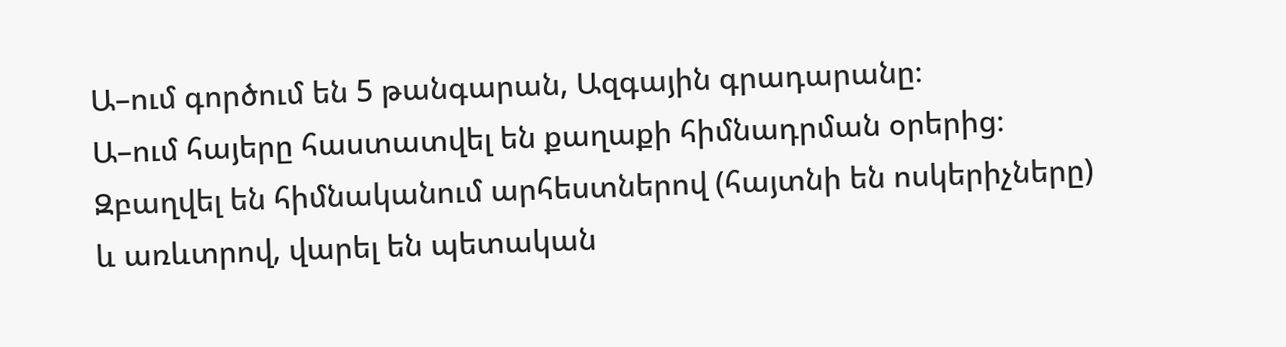Ա–ում գործում են 5 թանգարան, Ազգային գրադարանը։
Ա–ում հայերը հաստատվել են քաղաքի հիմնադրման օրերից։ Զբաղվել են հիմնականում արհեստներով (հայտնի են ոսկերիչները) և առևտրով, վարել են պետական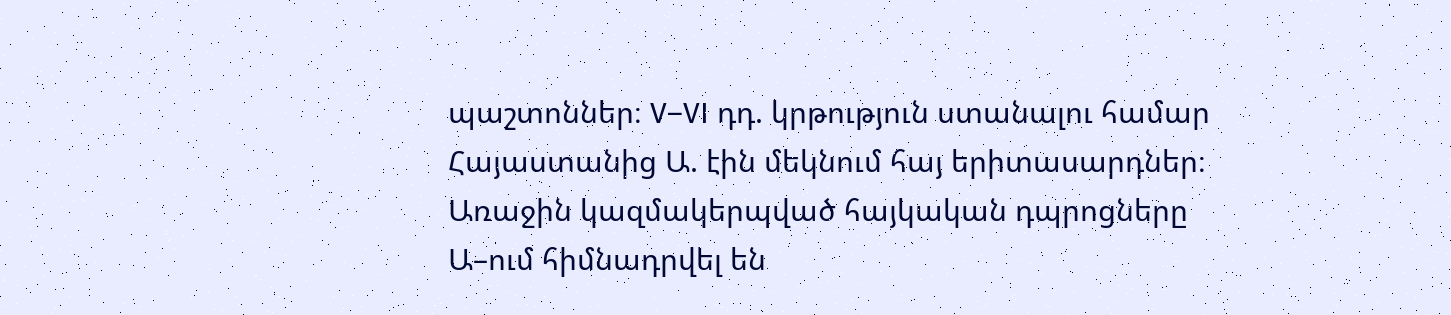պաշտոններ։ V–VI դդ. կրթություն ստանալու համար Հայաստանից Ա. էին մեկնում հայ երիտասարդներ։ Առաջին կազմակերպված հայկական դպրոցները Ա–ում հիմնադրվել են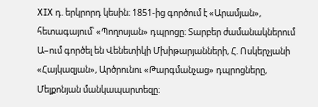XIX դ. երկրորդ կեսին։ 1851-ից գործում է «Արամյան», հետագայում՝ «Պողոսյան» դպրոցը։ Տարբեր ժամանակներում Ա–ում գործել են Վենետիկի Մխիթարյանների, Հ. Ոսկերչյանի «Հայկազյան», Արծրունու «Թարգմանչաց» դպրոցները, Մելքոնյան մանկապարտեզը։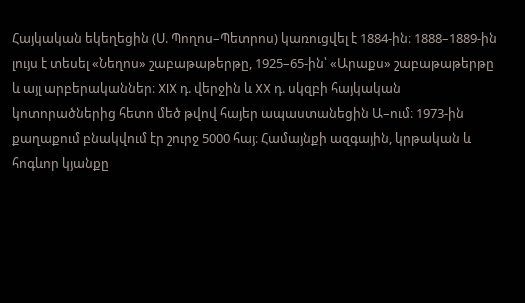Հայկական եկեղեցին (Ս. Պողոս–Պետրոս) կառուցվել է 1884-ին։ 1888–1889-ին լույս է տեսել «Նեղոս» շաբաթաթերթը, 1925–65-ին՝ «Արաքս» շաբաթաթերթը և այլ արբերականներ։ XIX դ. վերջին և XX դ. սկզբի հայկական կոտորածներից հետո մեծ թվով հայեր ապաստանեցին Ա–ում։ 1973-ին քաղաքում բնակվում էր շուրջ 5000 հայ։ Համայնքի ազգային, կրթական և հոգևոր կյանքը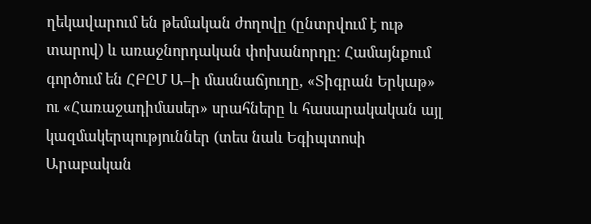ղեկավարում են թեմական ժողովը (ընտրվում է ութ տարով) և առաջնորդական փոխանորդը։ Համայնքում գործում են ՀԲԸՄ Ա–ի մասնաճյուղը, «Տիգրան Երկաթ» ու «Հառաջադիմասեր» սրահները և հասարակական այլ կազմակերպություններ (տես նաև Եգիպտոսի Արաբական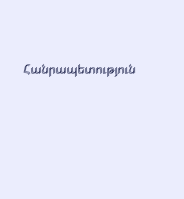Հանրապետություն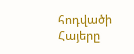հոդվածի Հայերը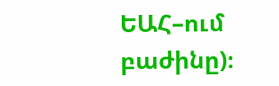ԵԱՀ–ում բաժինը)։